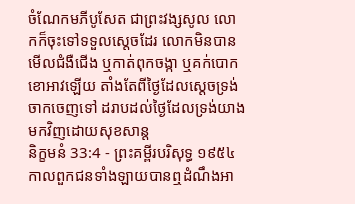ចំណែកមភីបូសែត ជាព្រះវង្សសូល លោកក៏ចុះទៅទទួលស្តេចដែរ លោកមិនបានមើលជំងឺជើង ឬកាត់ពុកចង្កា ឬគក់បោកខោអាវឡើយ តាំងតែពីថ្ងៃដែលស្តេចទ្រង់ចាកចេញទៅ ដរាបដល់ថ្ងៃដែលទ្រង់យាងមកវិញដោយសុខសាន្ត
និក្ខមនំ 33:4 - ព្រះគម្ពីរបរិសុទ្ធ ១៩៥៤ កាលពួកជនទាំងឡាយបានឮដំណឹងអា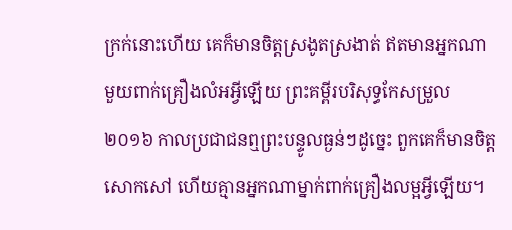ក្រក់នោះហើយ គេក៏មានចិត្តស្រងូតស្រងាត់ ឥតមានអ្នកណាមួយពាក់គ្រឿងលំអអ្វីឡើយ ព្រះគម្ពីរបរិសុទ្ធកែសម្រួល ២០១៦ កាលប្រជាជនឮព្រះបន្ទូលធ្ងន់ៗដូច្នេះ ពួកគេក៏មានចិត្តសោកសៅ ហើយគ្មានអ្នកណាម្នាក់ពាក់គ្រឿងលម្អអ្វីឡើយ។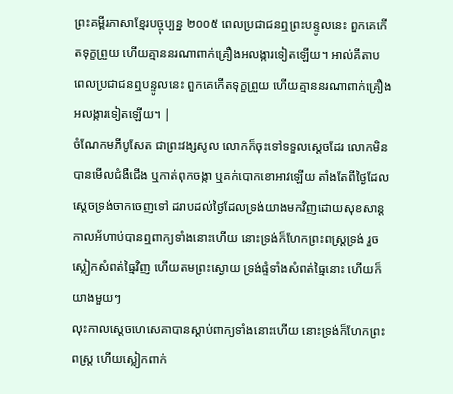ព្រះគម្ពីរភាសាខ្មែរបច្ចុប្បន្ន ២០០៥ ពេលប្រជាជនឮព្រះបន្ទូលនេះ ពួកគេកើតទុក្ខព្រួយ ហើយគ្មាននរណាពាក់គ្រឿងអលង្ការទៀតឡើយ។ អាល់គីតាប ពេលប្រជាជនឮបន្ទូលនេះ ពួកគេកើតទុក្ខព្រួយ ហើយគ្មាននរណាពាក់គ្រឿងអលង្ការទៀតឡើយ។ |
ចំណែកមភីបូសែត ជាព្រះវង្សសូល លោកក៏ចុះទៅទទួលស្តេចដែរ លោកមិនបានមើលជំងឺជើង ឬកាត់ពុកចង្កា ឬគក់បោកខោអាវឡើយ តាំងតែពីថ្ងៃដែលស្តេចទ្រង់ចាកចេញទៅ ដរាបដល់ថ្ងៃដែលទ្រង់យាងមកវិញដោយសុខសាន្ត
កាលអ័ហាប់បានឮពាក្យទាំងនោះហើយ នោះទ្រង់ក៏ហែកព្រះពស្ត្រទ្រង់ រួចស្លៀកសំពត់ធ្មៃវិញ ហើយតមព្រះស្ងោយ ទ្រង់ផ្ទំទាំងសំពត់ធ្មៃនោះ ហើយក៏យាងមួយៗ
លុះកាលស្តេចហេសេគាបានស្តាប់ពាក្យទាំងនោះហើយ នោះទ្រង់ក៏ហែកព្រះពស្ត្រ ហើយស្លៀកពាក់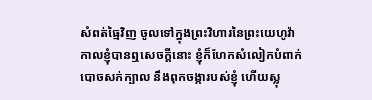សំពត់ធ្មៃវិញ ចូលទៅក្នុងព្រះវិហារនៃព្រះយេហូវ៉ា
កាលខ្ញុំបានឮសេចក្ដីនោះ ខ្ញុំក៏ហែកសំលៀកបំពាក់ បោចសក់ក្បាល នឹងពុកចង្ការបស់ខ្ញុំ ហើយស្លុ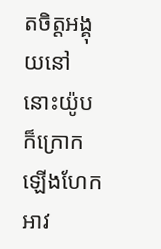តចិត្តអង្គុយនៅ
នោះយ៉ូបក៏ក្រោកឡើងហែកអាវ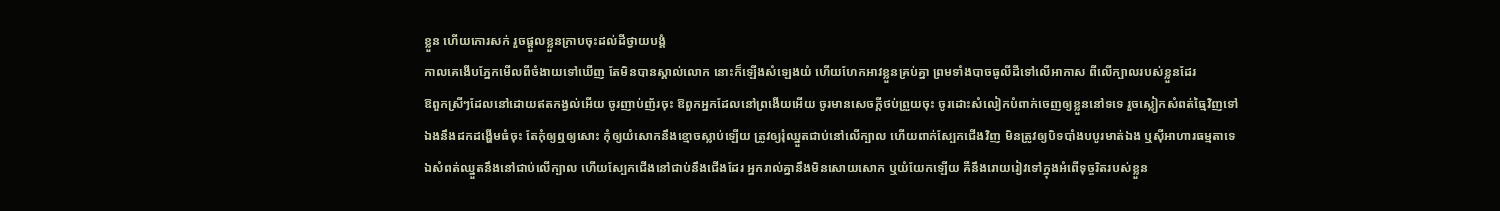ខ្លួន ហើយកោរសក់ រួចផ្តួលខ្លួនក្រាបចុះដល់ដីថ្វាយបង្គំ
កាលគេងើបភ្នែកមើលពីចំងាយទៅឃើញ តែមិនបានស្គាល់លោក នោះក៏ឡើងសំឡេងយំ ហើយហែកអាវខ្លួនគ្រប់គ្នា ព្រមទាំងបាចធូលីដីទៅលើអាកាស ពីលើក្បាលរបស់ខ្លួនដែរ
ឱពួកស្រីៗដែលនៅដោយឥតកង្វល់អើយ ចូរញាប់ញ័រចុះ ឱពួកអ្នកដែលនៅព្រងើយអើយ ចូរមានសេចក្ដីថប់ព្រួយចុះ ចូរដោះសំលៀកបំពាក់ចេញឲ្យខ្លួននៅទទេ រួចស្លៀកសំពត់ធ្មៃវិញទៅ
ឯងនឹងដកដង្ហើមធំចុះ តែកុំឲ្យឮឲ្យសោះ កុំឲ្យយំសោកនឹងខ្មោចស្លាប់ឡើយ ត្រូវឲ្យរុំឈ្នួតជាប់នៅលើក្បាល ហើយពាក់ស្បែកជើងវិញ មិនត្រូវឲ្យបិទបាំងបបូរមាត់ឯង ឬស៊ីអាហារធម្មតាទេ
ឯសំពត់ឈ្នួតនឹងនៅជាប់លើក្បាល ហើយស្បែកជើងនៅជាប់នឹងជើងដែរ អ្នករាល់គ្នានឹងមិនសោយសោក ឬយំយែកឡើយ គឺនឹងរោយរៀវទៅក្នុងអំពើទុច្ចរិតរបស់ខ្លួន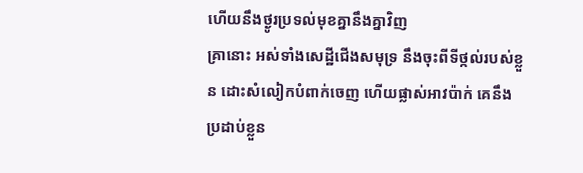ហើយនឹងថ្ងូរប្រទល់មុខគ្នានឹងគ្នាវិញ
គ្រានោះ អស់ទាំងសេដ្ឋីជើងសមុទ្រ នឹងចុះពីទីថ្កល់របស់ខ្លួន ដោះសំលៀកបំពាក់ចេញ ហើយផ្លាស់អាវប៉ាក់ គេនឹងប្រដាប់ខ្លួន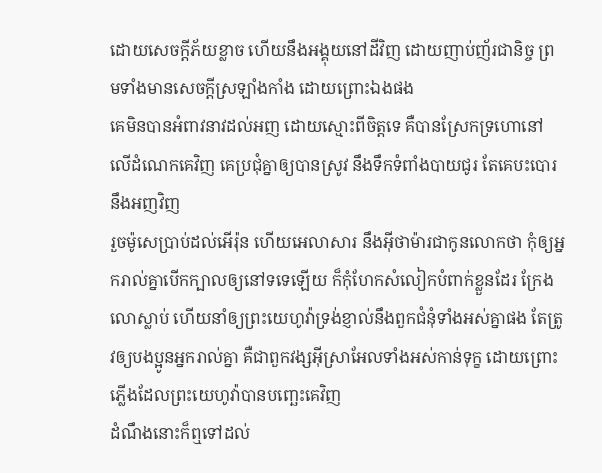ដោយសេចក្ដីភ័យខ្លាច ហើយនឹងអង្គុយនៅដីវិញ ដោយញាប់ញ័រជានិច្ច ព្រមទាំងមានសេចក្ដីស្រឡាំងកាំង ដោយព្រោះឯងផង
គេមិនបានអំពាវនាវដល់អញ ដោយស្មោះពីចិត្តទេ គឺបានស្រែកទ្រហោនៅលើដំណេកគេវិញ គេប្រជុំគ្នាឲ្យបានស្រូវ នឹងទឹកទំពាំងបាយជូរ តែគេបះបោរនឹងអញវិញ
រួចម៉ូសេប្រាប់ដល់អើរ៉ុន ហើយអេលាសារ នឹងអ៊ីថាម៉ារជាកូនលោកថា កុំឲ្យអ្នករាល់គ្នាបើកក្បាលឲ្យនៅទទេឡើយ ក៏កុំហែកសំលៀកបំពាក់ខ្លួនដែរ ក្រែងលោស្លាប់ ហើយនាំឲ្យព្រះយេហូវ៉ាទ្រង់ខ្ញាល់នឹងពួកជំនុំទាំងអស់គ្នាផង តែត្រូវឲ្យបងប្អូនអ្នករាល់គ្នា គឺជាពួកវង្សអ៊ីស្រាអែលទាំងអស់កាន់ទុក្ខ ដោយព្រោះភ្លើងដែលព្រះយេហូវ៉ាបានបញ្ឆេះគេវិញ
ដំណឹងនោះក៏ឮទៅដល់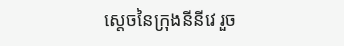ស្តេចនៃក្រុងនីនីវេ រួច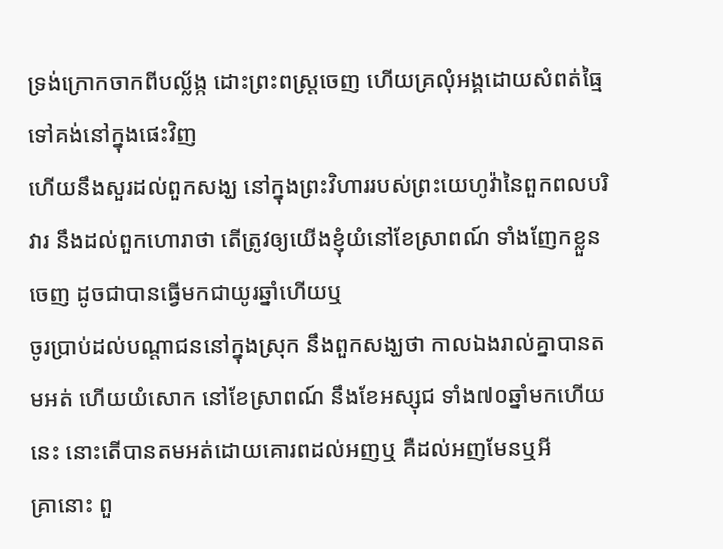ទ្រង់ក្រោកចាកពីបល្ល័ង្ក ដោះព្រះពស្ត្រចេញ ហើយគ្រលុំអង្គដោយសំពត់ធ្មៃ ទៅគង់នៅក្នុងផេះវិញ
ហើយនឹងសួរដល់ពួកសង្ឃ នៅក្នុងព្រះវិហាររបស់ព្រះយេហូវ៉ានៃពួកពលបរិវារ នឹងដល់ពួកហោរាថា តើត្រូវឲ្យយើងខ្ញុំយំនៅខែស្រាពណ៍ ទាំងញែកខ្លួនចេញ ដូចជាបានធ្វើមកជាយូរឆ្នាំហើយឬ
ចូរប្រាប់ដល់បណ្តាជននៅក្នុងស្រុក នឹងពួកសង្ឃថា កាលឯងរាល់គ្នាបានតមអត់ ហើយយំសោក នៅខែស្រាពណ៍ នឹងខែអស្សុជ ទាំង៧០ឆ្នាំមកហើយនេះ នោះតើបានតមអត់ដោយគោរពដល់អញឬ គឺដល់អញមែនឬអី
គ្រានោះ ពួ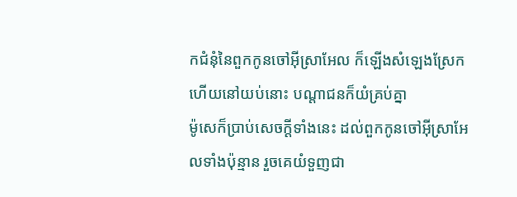កជំនុំនៃពួកកូនចៅអ៊ីស្រាអែល ក៏ឡើងសំឡេងស្រែក ហើយនៅយប់នោះ បណ្តាជនក៏យំគ្រប់គ្នា
ម៉ូសេក៏ប្រាប់សេចក្ដីទាំងនេះ ដល់ពួកកូនចៅអ៊ីស្រាអែលទាំងប៉ុន្មាន រួចគេយំទួញជា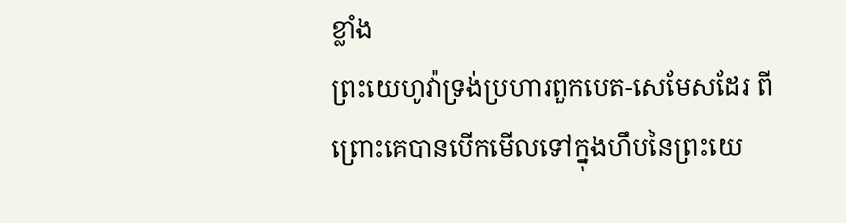ខ្លាំង
ព្រះយេហូវ៉ាទ្រង់ប្រហារពួកបេត-សេមែសដែរ ពីព្រោះគេបានបើកមើលទៅក្នុងហឹបនៃព្រះយេ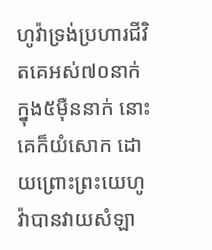ហូវ៉ាទ្រង់ប្រហារជីវិតគេអស់៧០នាក់ ក្នុង៥ម៉ឺននាក់ នោះគេក៏យំសោក ដោយព្រោះព្រះយេហូវ៉ាបានវាយសំឡា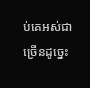ប់គេអស់ជាច្រើនដូច្នេះ